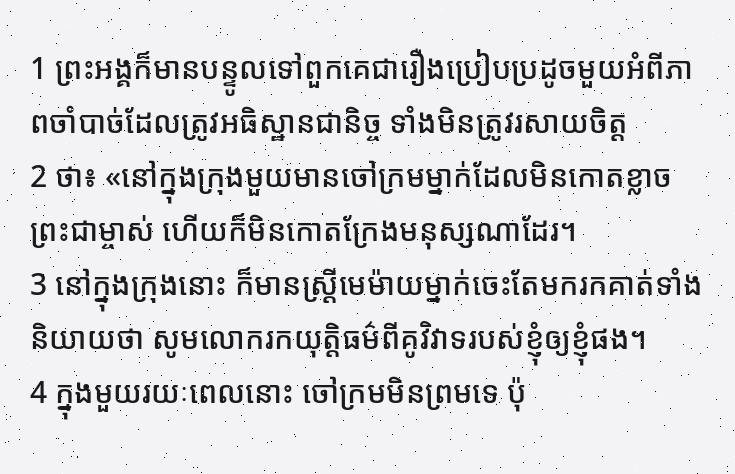1 ព្រះអង្គក៏មានបន្ទូលទៅពួកគេជារឿងប្រៀបប្រដូចមួយអំពីភាពចាំបាច់ដែលត្រូវអធិស្ឋានជានិច្ច ទាំងមិនត្រូវរសាយចិត្ដ
2 ថា៖ «នៅក្នុងក្រុងមួយមានចៅក្រមម្នាក់ដែលមិនកោតខ្លាចព្រះជាម្ចាស់ ហើយក៏មិនកោតក្រែងមនុស្សណាដែរ។
3 នៅក្នុងក្រុងនោះ ក៏មានស្ដ្រីមេម៉ាយម្នាក់ចេះតែមករកគាត់ទាំងនិយាយថា សូមលោករកយុត្តិធម៌ពីគូវិវាទរបស់ខ្ញុំឲ្យខ្ញុំផង។
4 ក្នុងមួយរយៈពេលនោះ ចៅក្រមមិនព្រមទេ ប៉ុ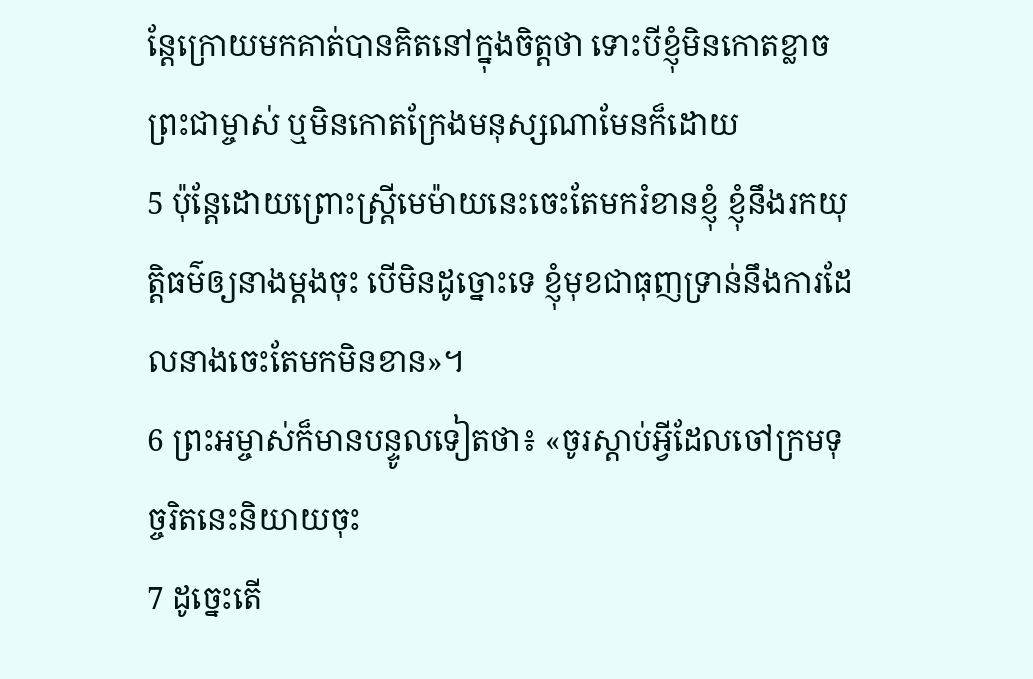ន្ដែក្រោយមកគាត់បានគិតនៅក្នុងចិត្ដថា ទោះបីខ្ញុំមិនកោតខ្លាចព្រះជាម្ចាស់ ឬមិនកោតក្រែងមនុស្សណាមែនក៏ដោយ
5 ប៉ុន្ដែដោយព្រោះស្ដ្រីមេម៉ាយនេះចេះតែមករំខានខ្ញុំ ខ្ញុំនឹងរកយុត្ដិធម៌ឲ្យនាងម្ដងចុះ បើមិនដូច្នោះទេ ខ្ញុំមុខជាធុញទ្រាន់នឹងការដែលនាងចេះតែមកមិនខាន»។
6 ព្រះអម្ចាស់ក៏មានបន្ទូលទៀតថា៖ «ចូរស្ដាប់អ្វីដែលចៅក្រមទុច្ចរិតនេះនិយាយចុះ
7 ដូច្នេះតើ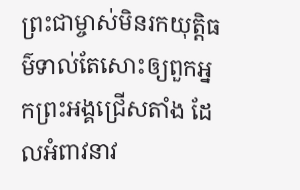ព្រះជាម្ចាស់មិនរកយុត្ដិធម៌ទាល់តែសោះឲ្យពួកអ្នកព្រះអង្គជ្រើសតាំង ដែលអំពាវនាវ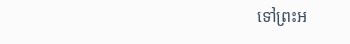ទៅព្រះអ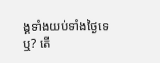ង្គទាំងយប់ទាំងថ្ងៃទេឬ? តើ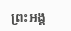ព្រះអង្គ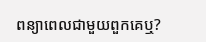ពន្យាពេលជាមួយពួកគេឬ?